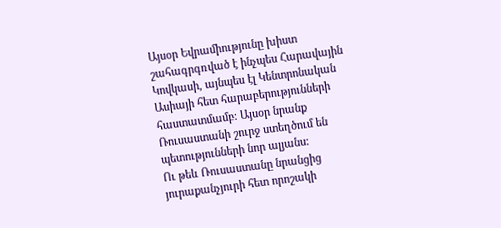Այսօր Եվրամիությունը խիստ շահագրգռված է ինչպես Հարավային Կովկասի, այնպես էլ Կենտրոնական Ասիայի հետ հարաբերությունների հաստատմամբ։ Այսօր նրանք Ռուսաստանի շուրջ ստեղծում են պետությունների նոր ալյանս։
Ու թեև Ռուսաստանը նրանցից յուրաքանչյուրի հետ որոշակի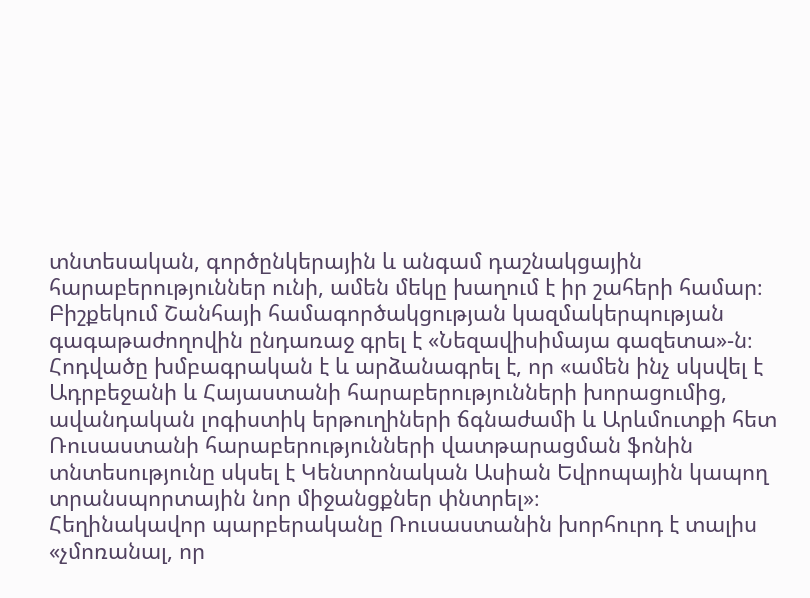տնտեսական, գործընկերային և անգամ դաշնակցային հարաբերություններ ունի, ամեն մեկը խաղում է իր շահերի համար։
Բիշքեկում Շանհայի համագործակցության կազմակերպության գագաթաժողովին ընդառաջ գրել է «Նեզավիսիմայա գազետա»-ն։
Հոդվածը խմբագրական է և արձանագրել է, որ «ամեն ինչ սկսվել է Ադրբեջանի և Հայաստանի հարաբերությունների խորացումից, ավանդական լոգիստիկ երթուղիների ճգնաժամի և Արևմուտքի հետ Ռուսաստանի հարաբերությունների վատթարացման ֆոնին տնտեսությունը սկսել է Կենտրոնական Ասիան Եվրոպային կապող տրանսպորտային նոր միջանցքներ փնտրել»։
Հեղինակավոր պարբերականը Ռուսաստանին խորհուրդ է տալիս «չմոռանալ, որ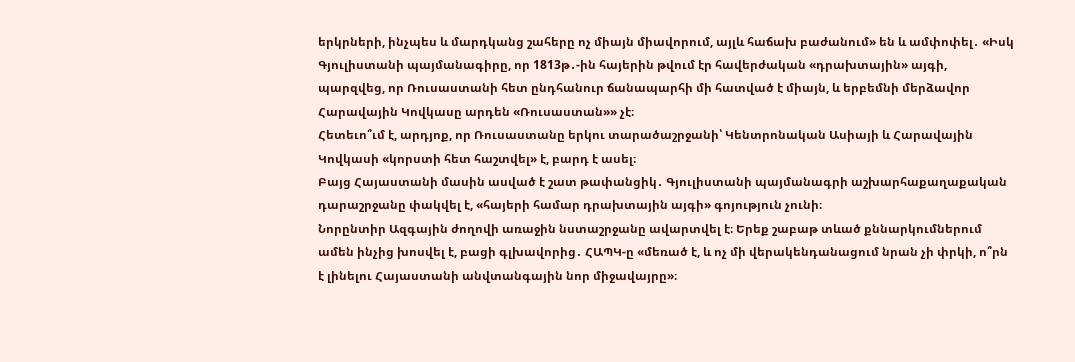երկրների, ինչպես և մարդկանց շահերը ոչ միայն միավորում, այլև հաճախ բաժանում» են և ամփոփել․ «Իսկ Գյուլիստանի պայմանագիրը, որ 1813թ․-ին հայերին թվում էր հավերժական «դրախտային» այգի, պարզվեց, որ Ռուսաստանի հետ ընդհանուր ճանապարհի մի հատված է միայն, և երբեմնի մերձավոր Հարավային Կովկասը արդեն «Ռուսաստան»» չէ։
Հետեւո՞ւմ է, արդյոք, որ Ռուսաստանը երկու տարածաշրջանի՝ Կենտրոնական Ասիայի և Հարավային Կովկասի «կորստի հետ հաշտվել» է, բարդ է ասել։
Բայց Հայաստանի մասին ասված է շատ թափանցիկ․ Գյուլիստանի պայմանագրի աշխարհաքաղաքական դարաշրջանը փակվել է, «հայերի համար դրախտային այգի» գոյություն չունի։
Նորընտիր Ազգային ժողովի առաջին նստաշրջանը ավարտվել է։ Երեք շաբաթ տևած քննարկումներում ամեն ինչից խոսվել է, բացի գլխավորից․ ՀԱՊԿ-ը «մեռած է, և ոչ մի վերակենդանացում նրան չի փրկի, ո՞րն է լինելու Հայաստանի անվտանգային նոր միջավայրը»։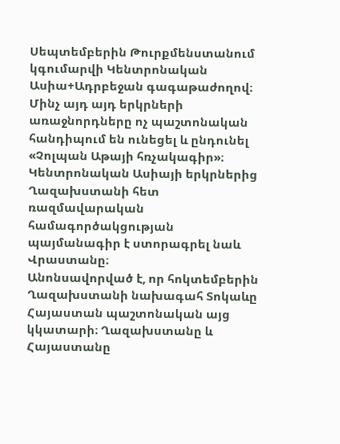Սեպտեմբերին Թուրքմենստանում կգումարվի Կենտրոնական Ասիա+Ադրբեջան գագաթաժողով։ Մինչ այդ այդ երկրների առաջնորդները ոչ պաշտոնական հանդիպում են ունեցել և ընդունել «Չոլպան Աթայի հռչակագիր»։ Կենտրոնական Ասիայի երկրներից Ղազախստանի հետ ռազմավարական համագործակցության պայմանագիր է ստորագրել նաև Վրաստանը։
Անոնսավորված է, որ հոկտեմբերին Ղազախստանի նախագահ Տոկաևը Հայաստան պաշտոնական այց կկատարի։ Ղազախստանը և Հայաստանը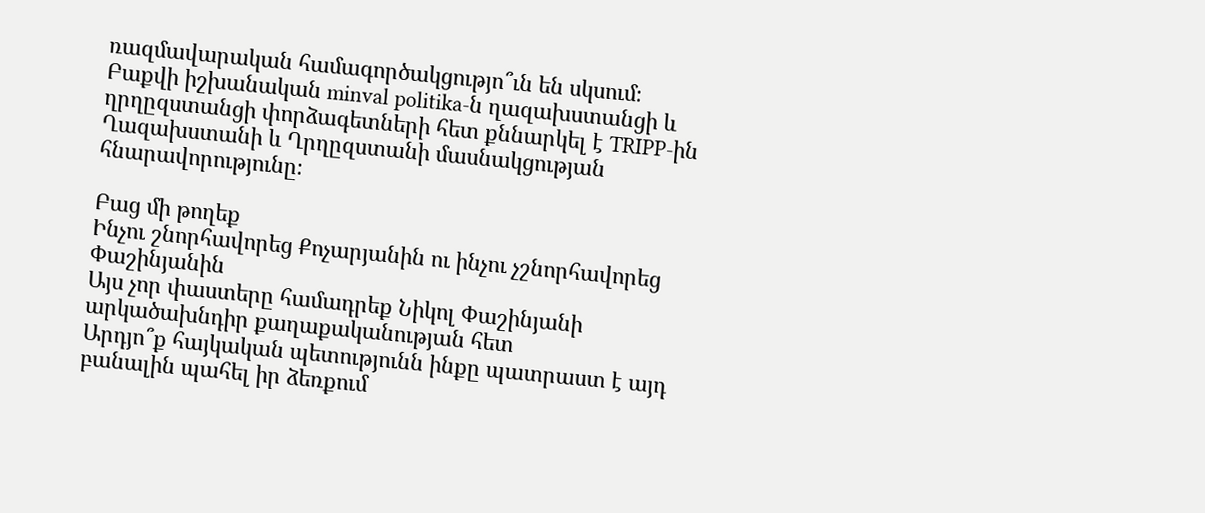ռազմավարական համագործակցությո՞ւն են սկսում։
Բաքվի իշխանական minval politika-ն ղազախստանցի և ղրղըզստանցի փորձագետների հետ քննարկել է TRIPP-ին Ղազախստանի և Ղրղըզստանի մասնակցության հնարավորությունը։

Բաց մի թողեք
Ինչու շնորհավորեց Քոչարյանին ու ինչու չշնորհավորեց Փաշինյանին
Այս չոր փաստերը համադրեք Նիկոլ Փաշինյանի արկածախնդիր քաղաքականության հետ
Արդյո՞ք հայկական պետությունն ինքը պատրաստ է այդ բանալին պահել իր ձեռքում